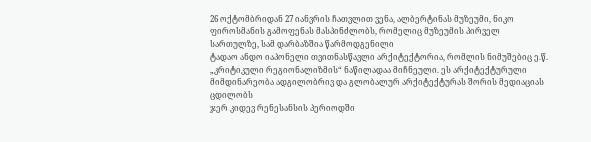26 ოქტომბრიდან 27 იანვრის ჩათვლით ვენა, ალბერტინას მუზეუმი, ნიკო ფიროსმანის გამოფენას მასპინძლობს, რომელიც მუზეუმის პირველ სართულზე, სამ დარბაზშია წარმოდგენილი
ტადაო ანდო იაპონელი თვითნასწავლი არქიტექტორია, რომლის ნიმუშებიც ე.წ. „კრიტიკული რეგიონალიზმის“ ნაწილადაა მიჩნეული. ეს არქიტექტურული მიმდინარეობა ადგილობრივ და გლობალურ არქიტექტურას შორის მედიაციას ცდილობს
ჯერ კიდევ რენესანსის პერიოდში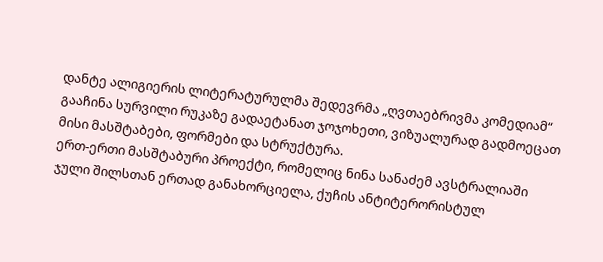დანტე ალიგიერის ლიტერატურულმა შედევრმა „ღვთაებრივმა კომედიამ“ გააჩინა სურვილი რუკაზე გადაეტანათ ჯოჯოხეთი, ვიზუალურად გადმოეცათ მისი მასშტაბები, ფორმები და სტრუქტურა.
ერთ-ერთი მასშტაბური პროექტი, რომელიც ნინა სანაძემ ავსტრალიაში ჯული შილსთან ერთად განახორციელა, ქუჩის ანტიტერორისტულ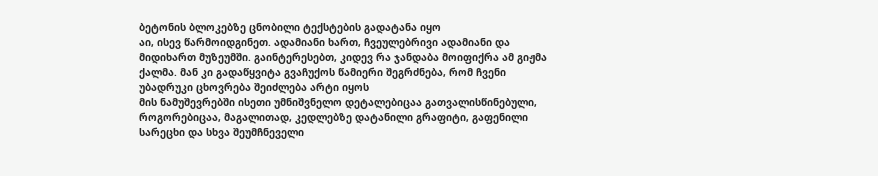ბეტონის ბლოკებზე ცნობილი ტექსტების გადატანა იყო
აი, ისევ წარმოიდგინეთ. ადამიანი ხართ, ჩვეულებრივი ადამიანი და მიდიხართ მუზეუმში. გაინტერესებთ, კიდევ რა ჯანდაბა მოიფიქრა ამ გიჟმა ქალმა. მან კი გადაწყვიტა გვაჩუქოს წამიერი შეგრძნება, რომ ჩვენი უბადრუკი ცხოვრება შეიძლება არტი იყოს
მის ნამუშევრებში ისეთი უმნიშვნელო დეტალებიცაა გათვალისწინებული, როგორებიცაა, მაგალითად, კედლებზე დატანილი გრაფიტი, გაფენილი სარეცხი და სხვა შეუმჩნეველი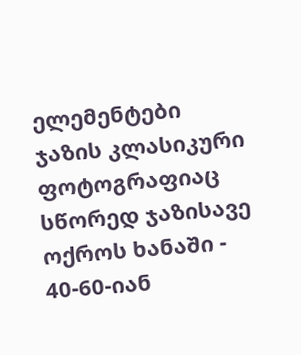ელემენტები
ჯაზის კლასიკური ფოტოგრაფიაც სწორედ ჯაზისავე ოქროს ხანაში - 40-60-იან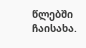წლებში ჩაისახა.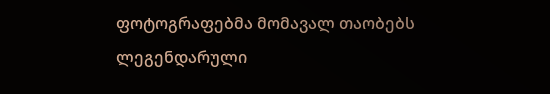ფოტოგრაფებმა მომავალ თაობებს ლეგენდარული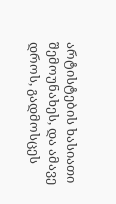არტისტების ხასიათი შემოუნახეს, და ამავე დროს, გადმოსცეს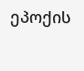ეპოქის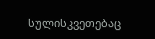სულისკვეთებაც